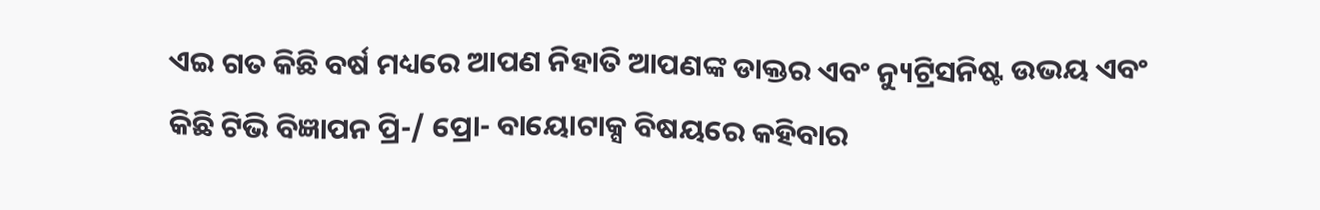ଏଇ ଗତ କିଛି ବର୍ଷ ମଧ୍ୟରେ ଆପଣ ନିହାତି ଆପଣଙ୍କ ଡାକ୍ତର ଏବଂ ନ୍ୟୁଟ୍ରିସନିଷ୍ଟ ଉଭୟ ଏବଂ କିଛି ଟିଭି ବିଜ୍ଞାପନ ପ୍ରି-/ ପ୍ରୋ- ବାୟୋଟାକ୍ସ ବିଷୟରେ କହିବାର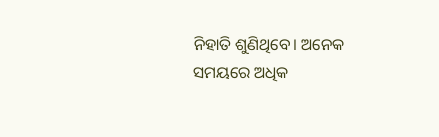ନିହାତି ଶୁଣିଥିବେ। ଅନେକ ସମୟରେ ଅଧିକ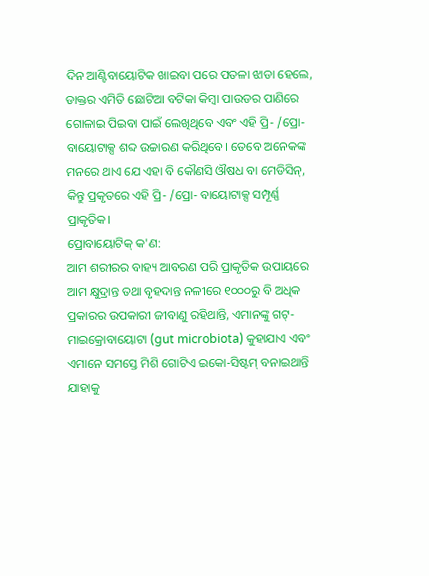ଦିନ ଆଣ୍ଟିବାୟୋଟିକ ଖାଇବା ପରେ ପତଳା ଝାଡା ହେଲେ, ଡାକ୍ତର ଏମିତି ଛୋଟିଆ ବଟିକା କିମ୍ବା ପାଉଡର ପାଣିରେ ଗୋଳାଇ ପିଇବା ପାଇଁ ଲେଖିଥିବେ ଏବଂ ଏହି ପ୍ରି- /ପ୍ରୋ- ବାୟୋଟାକ୍ସ ଶବ୍ଦ ଉଚ୍ଚାରଣ କରିଥିବେ। ତେବେ ଅନେକଙ୍କ ମନରେ ଥାଏ ଯେ ଏହା ବି କୌଣସି ଔଷଧ ବା ମେଡିସିନ୍, କିନ୍ତୁ ପ୍ରକୃତରେ ଏହି ପ୍ରି- /ପ୍ରୋ- ବାୟୋଟାକ୍ସ ସମ୍ପୂର୍ଣ୍ଣ ପ୍ରାକୃତିକ।
ପ୍ରୋବାୟୋଟିକ୍ କ'ଣ:
ଆମ ଶରୀରର ବାହ୍ୟ ଆବରଣ ପରି ପ୍ରାକୃତିକ ଉପାୟରେ ଆମ କ୍ଷୁଦ୍ରାନ୍ତ ତଥା ବୃହଦାନ୍ତ ନଳୀରେ ୧୦୦୦ରୁ ବି ଅଧିକ ପ୍ରକାରର ଉପକାରୀ ଜୀବାଣୁ ରହିଥାନ୍ତି, ଏମାନଙ୍କୁ ଗଟ୍-ମାଇକ୍ରୋବାୟୋଟା (gut microbiota) କୁହାଯାଏ ଏବଂ ଏମାନେ ସମସ୍ତେ ମିଶି ଗୋଟିଏ ଇକୋ-ସିଷ୍ଟମ୍ ବନାଇଥାନ୍ତି ଯାହାକୁ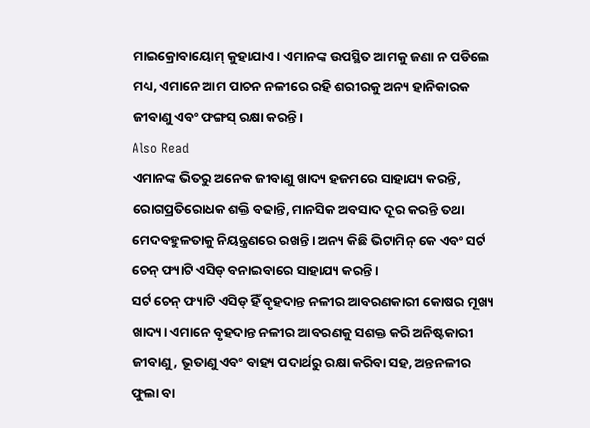ମାଇକ୍ରୋବାୟୋମ୍ କୁହାଯାଏ। ଏମାନଙ୍କ ଉପସ୍ଥିତ ଆମକୁ ଜଣା ନ ପଡିଲେ ମଧ୍ୟ, ଏମାନେ ଆମ ପାଚନ ନଳୀରେ ରହି ଶରୀରକୁ ଅନ୍ୟ ହାନିକାରକ ଜୀବାଣୁ ଏବଂ ଫଙ୍ଗସ୍ ରକ୍ଷା କରନ୍ତି।
Also Read
ଏମାନଙ୍କ ଭିତରୁ ଅନେକ ଜୀବାଣୁ ଖାଦ୍ୟ ହଜମରେ ସାହାଯ୍ୟ କରନ୍ତି, ରୋଗପ୍ରତିରୋଧକ ଶକ୍ତି ବଢାନ୍ତି, ମାନସିକ ଅବସାଦ ଦୂର କରନ୍ତି ତଥା ମେଦବହୁଳତାକୁ ନିୟନ୍ତ୍ରଣରେ ରଖନ୍ତି। ଅନ୍ୟ କିଛି ଭିଟାମିନ୍ କେ ଏବଂ ସର୍ଟ ଚେନ୍ ଫ୍ୟାଟି ଏସିଡ୍ ବନାଇବାରେ ସାହାଯ୍ୟ କରନ୍ତି।
ସର୍ଟ ଚେନ୍ ଫ୍ୟାଟି ଏସିଡ୍ ହିଁ ବୃହଦାନ୍ତ ନଳୀର ଆବରଣକାରୀ କୋଷର ମୂଖ୍ୟ ଖାଦ୍ୟ। ଏମାନେ ବୃହଦାନ୍ତ ନଳୀର ଆବରଣକୁ ସଶକ୍ତ କରି ଅନିଷ୍ଟକାରୀ ଜୀବାଣୁ, ଭୂତାଣୁ ଏବଂ ବାହ୍ୟ ପଦାର୍ଥରୁ ରକ୍ଷା କରିବା ସହ, ଅନ୍ତନଳୀର ଫୁଲା ବା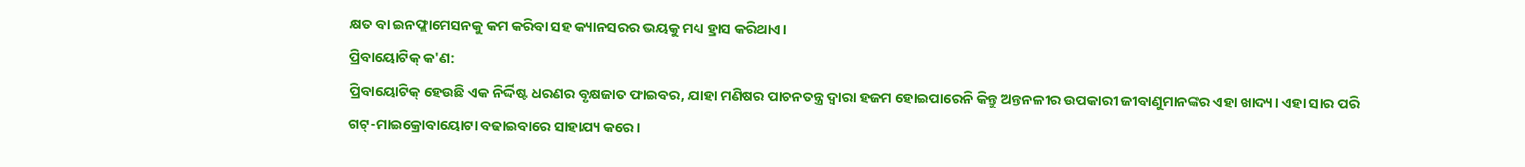କ୍ଷତ ବା ଇନଫ୍ଲାମେସନକୁ କମ କରିବା ସହ କ୍ୟାନସରର ଭୟକୁ ମଧ୍ୟ ହ୍ରାସ କରିଥାଏ।
ପ୍ରିବାୟୋଟିକ୍ କ'ଣ:
ପ୍ରିବାୟୋଟିକ୍ ହେଉଛି ଏକ ନିର୍ଦ୍ଦିଷ୍ଟ ଧରଣର ବୃକ୍ଷଜାତ ଫାଇବର, ଯାହା ମଣିଷର ପାଚନତନ୍ତ୍ର ଦ୍ୱାରା ହଜମ ହୋଇପାରେନି କିନ୍ତୁ ଅନ୍ତନଳୀର ଉପକାରୀ ଜୀବାଣୁମାନଙ୍କର ଏହା ଖାଦ୍ୟ। ଏହା ସାର ପରି ଗଟ୍-ମାଇକ୍ରୋବାୟୋଟା ବଢାଇବାରେ ସାହାଯ୍ୟ କରେ।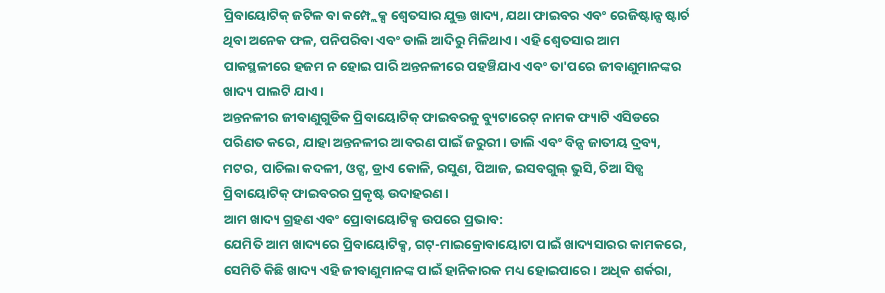ପ୍ରିବାୟୋଟିକ୍ ଜଟିଳ ବା କମ୍ପ୍ଲେକ୍ସ ଶ୍ୱେତସାର ଯୁକ୍ତ ଖାଦ୍ୟ, ଯଥା ଫାଇବର ଏବଂ ରେଜିଷ୍ଟାନ୍ସ ଷ୍ଟାର୍ଚ ଥିବା ଅନେକ ଫଳ, ପନିପରିବା ଏବଂ ଡାଲି ଆଦିରୁ ମିଳିଥାଏ। ଏହି ଶ୍ୱେତସାର ଆମ ପାକସ୍ଥଳୀରେ ହଜମ ନ ହୋଇ ପାରି ଅନ୍ତନଳୀରେ ପହଞ୍ଚିଯାଏ ଏବଂ ତା'ପରେ ଜୀବାଣୁମାନଙ୍କର ଖାଦ୍ୟ ପାଲଟି ଯାଏ।
ଅନ୍ତନଳୀର ଜୀବାଣୁଗୁଡିକ ପ୍ରିବାୟୋଟିକ୍ ଫାଇବରକୁ ବ୍ୟୁଟାରେଟ୍ ନାମକ ଫ୍ୟାଟି ଏସିଡରେ ପରିଣତ କରେ, ଯାହା ଅନ୍ତନଳୀର ଆବରଣ ପାଇଁ ଜରୁରୀ। ଡାଲି ଏବଂ ବିନ୍ସ ଜାତୀୟ ଦ୍ରବ୍ୟ, ମଟର, ପାଚିଲା କଦଳୀ, ଓଟ୍ସ, ଡ୍ରାଏ କୋଳି, ରସୁଣ, ପିଆଜ, ଇସବଗୁଲ୍ ଭୁସି, ଚିଆ ସିଡ୍ସ ପ୍ରିବାୟୋଟିକ୍ ଫାଇବରର ପ୍ରକୃଷ୍ଟ ଉଦାହରଣ।
ଆମ ଖାଦ୍ୟ ଗ୍ରହଣ ଏବଂ ପ୍ରୋବାୟୋଟିକ୍ସ ଉପରେ ପ୍ରଭାବ:
ଯେମିତି ଆମ ଖାଦ୍ୟରେ ପ୍ରିବାୟୋଟିକ୍ସ, ଗଟ୍-ମାଇକ୍ରୋବାୟୋଟା ପାଇଁ ଖାଦ୍ୟସାରର କାମକରେ, ସେମିତି କିଛି ଖାଦ୍ୟ ଏହି ଜୀବାଣୁମାନଙ୍କ ପାଇଁ ହାନିକାରକ ମଧ୍ୟ ହୋଇପାରେ। ଅଧିକ ଶର୍କରା,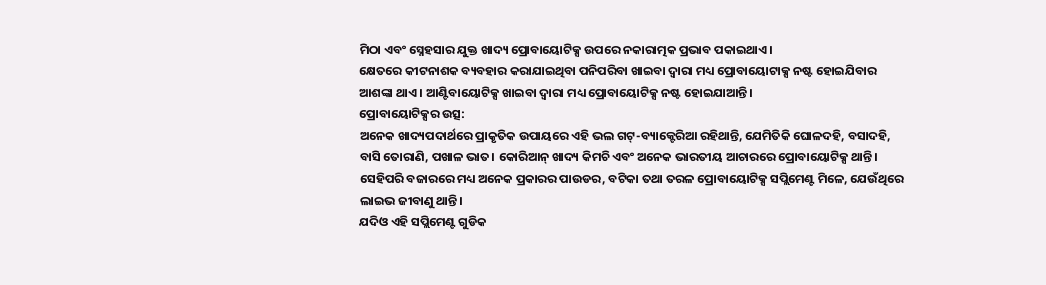ମିଠା ଏବଂ ସ୍ନେହସାର ଯୁକ୍ତ ଖାଦ୍ୟ ପ୍ରୋବାୟୋଟିକ୍ସ ଉପରେ ନକାରାତ୍ମକ ପ୍ରଭାବ ପକାଇଥାଏ।
କ୍ଷେତରେ କୀଟନାଶକ ବ୍ୟବହାର କରାଯାଇଥିବା ପନିପରିବା ଖାଇବା ଦ୍ୱାରା ମଧ୍ୟ ପ୍ରୋବାୟୋଟାକ୍ସ ନଷ୍ଟ ହୋଇଯିବାର ଆଶଙ୍କା ଥାଏ। ଆଣ୍ଟିବାୟୋଟିକ୍ସ ଖାଇବା ଦ୍ୱାରା ମଧ୍ୟ ପ୍ରୋବାୟୋଟିକ୍ସ ନଷ୍ଟ ହୋଇଯାଆନ୍ତି।
ପ୍ରୋବାୟୋଟିକ୍ସର ଉତ୍ସ:
ଅନେକ ଖାଦ୍ୟପଦାର୍ଥରେ ପ୍ରାକୃତିକ ଉପାୟରେ ଏହି ଭଲ ଗଟ୍-ବ୍ୟାକ୍ଟେରିଆ ରହିଥାନ୍ତି, ଯେମିତିକି ଘୋଳଦହି, ବସାଦହି, ବାସି ତୋରାଣି, ପଖାଳ ଭାତ। କୋରିଆନ୍ ଖାଦ୍ୟ କିମଚି ଏବଂ ଅନେକ ଭାରତୀୟ ଆଚାରରେ ପ୍ରୋବାୟୋଟିକ୍ସ ଥାନ୍ତି। ସେହିପରି ବଜାରରେ ମଧ୍ୟ ଅନେକ ପ୍ରକାରର ପାଉଡର, ବଟିକା ତଥା ତରଳ ପ୍ରୋବାୟୋଟିକ୍ସ ସପ୍ଲିମେଣ୍ଟ ମିଳେ, ଯେଉଁଥିରେ ଲାଇଭ ଜୀବାଣୁ ଥାନ୍ତି।
ଯଦିଓ ଏହି ସପ୍ଲିମେଣ୍ଟ ଗୁଡିକ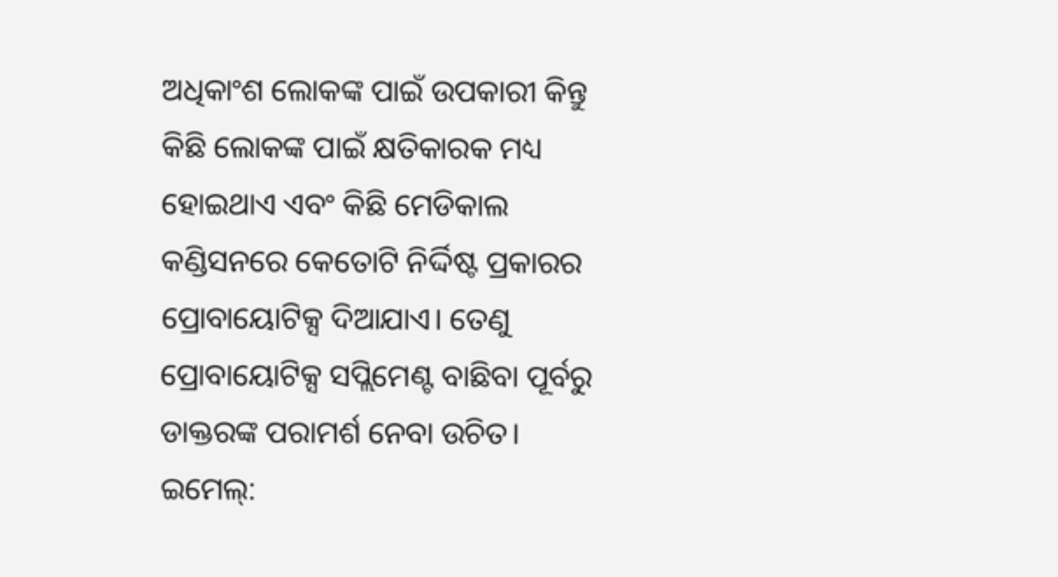ଅଧିକାଂଶ ଲୋକଙ୍କ ପାଇଁ ଉପକାରୀ କିନ୍ତୁ କିଛି ଲୋକଙ୍କ ପାଇଁ କ୍ଷତିକାରକ ମଧ୍ୟ ହୋଇଥାଏ ଏବଂ କିଛି ମେଡିକାଲ କଣ୍ଡିସନରେ କେତୋଟି ନିର୍ଦ୍ଦିଷ୍ଟ ପ୍ରକାରର ପ୍ରୋବାୟୋଟିକ୍ସ ଦିଆଯାଏ। ତେଣୁ ପ୍ରୋବାୟୋଟିକ୍ସ ସପ୍ଲିମେଣ୍ଟ ବାଛିବା ପୂର୍ବରୁ ଡାକ୍ତରଙ୍କ ପରାମର୍ଶ ନେବା ଉଚିତ।
ଇମେଲ୍: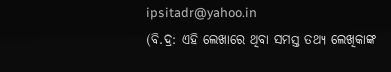ipsitadr@yahoo.in
(ବି.ଦ୍ର: ଏହି ଲେଖାରେ ଥିବା ସମସ୍ତ ତଥ୍ୟ ଲେଖିକାଙ୍କ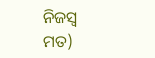ନିଜସ୍ୱ ମତ)